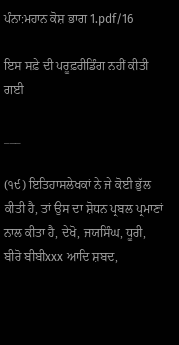ਪੰਨਾ:ਮਹਾਨ ਕੋਸ਼ ਭਾਗ 1.pdf/16

ਇਸ ਸਫ਼ੇ ਦੀ ਪਰੂਫ਼ਰੀਡਿੰਗ ਨਹੀਂ ਕੀਤੀ ਗਈ

___

(੧੯) ਇਤਿਹਾਸਲੇਖਕਾਂ ਨੇ ਜੇ ਕੋਈ ਭੁੱਲ ਕੀਤੀ ਹੈ, ਤਾਂ ਉਸ ਦਾ ਸ਼ੋਧਨ ਪ੍ਰਬਲ ਪ੍ਰਮਾਣਾਂ ਨਾਲ ਕੀਤਾ ਹੈ, ਦੇਖੋ, ਜਯਸਿੰਘ, ਧੂਰੀ, ਬੀਰੋ ਬੀਬੀxxx ਆਦਿ ਸ਼ਬਦ,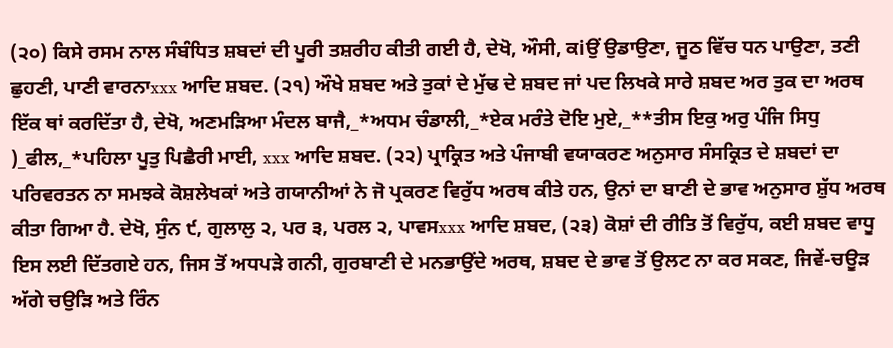(੨੦) ਕਿਸੇ ਰਸਮ ਨਾਲ ਸੰਬੰਧਿਤ ਸ਼ਬਦਾਂ ਦੀ ਪੂਰੀ ਤਸ਼ਰੀਹ ਕੀਤੀ ਗਈ ਹੈ, ਦੇਖੋ, ਔਸੀ, ਕiਉਂ ਉਡਾਉਣਾ, ਜੂਠ ਵਿੱਚ ਧਨ ਪਾਉਣਾ, ਤਣੀ ਛੁਹਣੀ, ਪਾਣੀ ਵਾਰਨਾxxx ਆਦਿ ਸ਼ਬਦ. (੨੧) ਔਖੇ ਸ਼ਬਦ ਅਤੇ ਤੁਕਾਂ ਦੇ ਮੁੱਢ ਦੇ ਸ਼ਬਦ ਜਾਂ ਪਦ ਲਿਖਕੇ ਸਾਰੇ ਸ਼ਬਦ ਅਰ ਤੁਕ ਦਾ ਅਰਥ ਇੱਕ ਥਾਂ ਕਰਦਿੱਤਾ ਹੈ, ਦੇਖੋ, ਅਣਮੜਿਆ ਮੰਦਲ ਬਾਜੈ,_*ਅਧਮ ਚੰਡਾਲੀ,_*ਏਕ ਮਰੰਤੇ ਦੋਇ ਮੁਏ,_**ਤੀਸ ਇਕੁ ਅਰੁ ਪੰਜਿ ਸਿਧੁ )_ਫੀਲ,_*ਪਹਿਲਾ ਪੂਤੁ ਪਿਛੈਰੀ ਮਾਈ, xxx ਆਦਿ ਸ਼ਬਦ. (੨੨) ਪ੍ਰਾਕ੍ਰਿਤ ਅਤੇ ਪੰਜਾਬੀ ਵਯਾਕਰਣ ਅਨੁਸਾਰ ਸੰਸਕ੍ਰਿਤ ਦੇ ਸ਼ਬਦਾਂ ਦਾ ਪਰਿਵਰਤਨ ਨਾ ਸਮਝਕੇ ਕੋਸ਼ਲੇਖਕਾਂ ਅਤੇ ਗਯਾਨੀਆਂ ਨੇ ਜੋ ਪ੍ਰਕਰਣ ਵਿਰੁੱਧ ਅਰਥ ਕੀਤੇ ਹਨ, ਉਨਾਂ ਦਾ ਬਾਣੀ ਦੇ ਭਾਵ ਅਨੁਸਾਰ ਸ਼ੁੱਧ ਅਰਥ ਕੀਤਾ ਗਿਆ ਹੈ. ਦੇਖੋ, ਸੁੰਨ ੯, ਗੁਲਾਲੁ ੨, ਪਰ ੩, ਪਰਲ ੨, ਪਾਵਸxxx ਆਦਿ ਸ਼ਬਦ, (੨੩) ਕੋਸ਼ਾਂ ਦੀ ਰੀਤਿ ਤੋਂ ਵਿਰੁੱਧ, ਕਈ ਸ਼ਬਦ ਵਾਧੂ ਇਸ ਲਈ ਦਿੱਤਗਏ ਹਨ, ਜਿਸ ਤੋਂ ਅਧਪੜੇ ਗਨੀ, ਗੁਰਬਾਣੀ ਦੇ ਮਨਭਾਉਂਦੇ ਅਰਥ, ਸ਼ਬਦ ਦੇ ਭਾਵ ਤੋਂ ਉਲਟ ਨਾ ਕਰ ਸਕਣ, ਜਿਵੇਂ-ਚਊੜ ਅੱਗੇ ਚਉੜਿ ਅਤੇ ਰਿੰਨ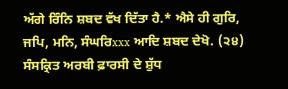ਅੱਗੇ ਰਿੰਨਿ ਸ਼ਬਦ ਵੱਖ ਦਿੱਤਾ ਹੈ.* ਐਸੇ ਹੀ ਗੁਰਿ, ਜਪਿ, ਮਨਿ, ਸੰਘਰਿxxx ਆਦਿ ਸ਼ਬਦ ਦੇਖੋ. (੨੪) ਸੰਸਕ੍ਰਿਤ ਅਰਬੀ ਫ਼ਾਰਸੀ ਦੇ ਸ਼ੁੱਧ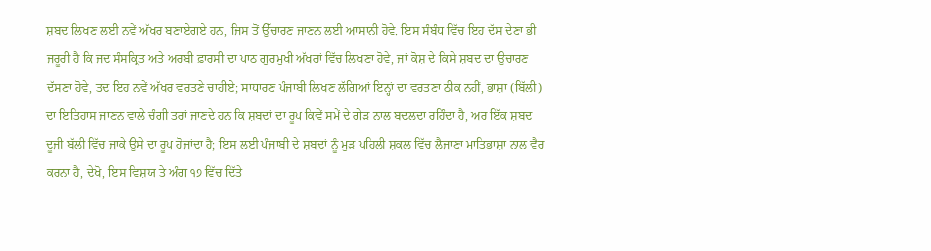ਸ਼ਬਦ ਲਿਖਣ ਲਈ ਨਵੇਂ ਅੱਖਰ ਬਣਾਏਗਏ ਹਨ, ਜਿਸ ਤੋਂ ਉੱਚਾਰਣ ਜਾਣਨ ਲਈ ਆਸਾਨੀ ਹੋਵੇ. ਇਸ ਸੰਬੰਧ ਵਿੱਚ ਇਹ ਦੱਸ ਦੇਣਾ ਭੀ ਜਰੂਰੀ ਹੈ ਕਿ ਜਦ ਸੰਸਕ੍ਰਿਤ ਅਤੇ ਅਰਬੀ ਫ਼ਾਰਸੀ ਦਾ ਪਾਠ ਗੁਰਮੁਖੀ ਅੱਖਰਾਂ ਵਿੱਚ ਲਿਖਣਾ ਹੋਵੇ, ਜਾਂ ਕੋਸ਼ ਦੇ ਕਿਸੇ ਸ਼ਬਦ ਦਾ ਉਚਾਰਣ ਦੱਸਣਾ ਹੋਵੇ, ਤਦ ਇਹ ਨਵੇਂ ਅੱਖਰ ਵਰਤਣੇ ਚਾਹੀਏ; ਸਾਧਾਰਣ ਪੰਜਾਬੀ ਲਿਖਣ ਲੱਗਿਆਂ ਇਨ੍ਹਾਂ ਦਾ ਵਰਤਣਾ ਠੀਕ ਨਹੀਂ, ਭਾਸ਼ਾ (ਬਿੱਲੀ) ਦਾ ਇਤਿਹਾਸ ਜਾਣਨ ਵਾਲੇ ਚੰਗੀ ਤਰਾਂ ਜਾਣਦੇ ਹਨ ਕਿ ਸ਼ਬਦਾਂ ਦਾ ਰੂਪ ਕਿਵੇਂ ਸਮੇਂ ਦੇ ਗੇੜ ਨਾਲ ਬਦਲਦਾ ਰਹਿੰਦਾ ਹੈ, ਅਰ ਇੱਕ ਸ਼ਬਦ ਦੂਜੀ ਬੱਲੀ ਵਿੱਚ ਜਾਕੇ ਉਸੇ ਦਾ ਰੂਪ ਹੋਜਾਂਦਾ ਹੈ; ਇਸ ਲਈ ਪੰਜਾਬੀ ਦੇ ਸ਼ਬਦਾਂ ਨੂੰ ਮੁੜ ਪਹਿਲੀ ਸ਼ਕਲ ਵਿੱਚ ਲੈਜਾਣਾ ਮਾਤਿਭਾਸ਼ਾ ਨਾਲ ਵੈਰ ਕਰਨਾ ਹੈ, ਦੇਖੋ, ਇਸ ਵਿਸ਼ਯ ਤੇ ਅੰਗ ੧੭ ਵਿੱਚ ਦਿੱਤੇ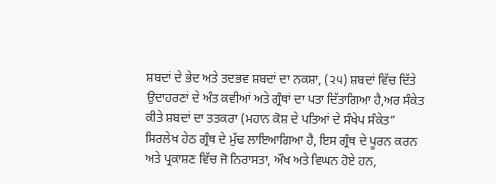ਸ਼ਬਦਾਂ ਦੇ ਭੇਦ ਅਤੇ ਤਦਭਵ ਸ਼ਬਦਾਂ ਦਾ ਨਕਸ਼ਾ, (੨੫) ਸ਼ਬਦਾਂ ਵਿੱਚ ਦਿੱਤੇ ਉਦਾਹਰਣਾਂ ਦੇ ਅੰਤ ਕਵੀਆਂ ਅਤੇ ਗ੍ਰੰਥਾਂ ਦਾ ਪਤਾ ਦਿੱਤਾਗਿਆ ਹੈ,ਅਰ ਸੰਕੇਤ ਕੀਤੇ ਸ਼ਬਦਾਂ ਦਾ ਤਤਕਰਾ (ਮਹਾਨ ਕੋਸ਼ ਦੇ ਪਤਿਆਂ ਦੇ ਸੰਖੇਪ ਸੰਕੇਤ” ਸਿਰਲੇਖ ਹੇਠ ਗ੍ਰੰਥ ਦੇ ਮੁੱਢ ਲਾਇਆਗਿਆ ਹੈ, ਇਸ ਗ੍ਰੰਥ ਦੇ ਪੂਰਨ ਕਰਨ ਅਤੇ ਪ੍ਰਕਾਸ਼ਣ ਵਿੱਚ ਜੋ ਨਿਰਾਸਤਾ, ਔਖ ਅਤੇ ਵਿਘਨ ਹੋਏ ਹਨ,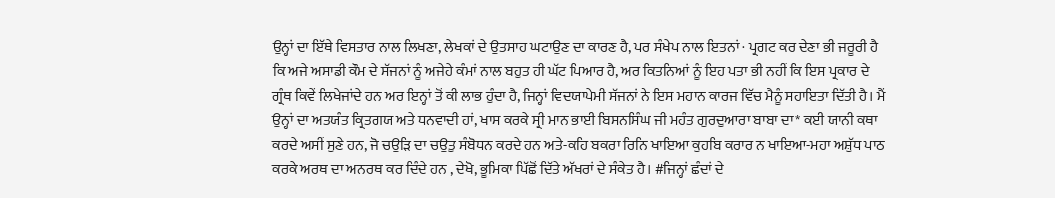ਉਨ੍ਹਾਂ ਦਾ ਇੱਥੇ ਵਿਸਤਾਰ ਨਾਲ ਲਿਖਣਾ, ਲੇਖਕਾਂ ਦੇ ਉਤਸਾਹ ਘਟਾਉਣ ਦਾ ਕਾਰਣ ਹੈ, ਪਰ ਸੰਖੇਪ ਨਾਲ ਇਤਨਾਂ · ਪ੍ਰਗਟ ਕਰ ਦੇਣਾ ਭੀ ਜਰੂਰੀ ਹੈ ਕਿ ਅਜੇ ਅਸਾਡੀ ਕੌਮ ਦੇ ਸੱਜਨਾਂ ਨੂੰ ਅਜੇਹੇ ਕੰਮਾਂ ਨਾਲ ਬਹੁਤ ਹੀ ਘੱਟ ਪਿਆਰ ਹੈ, ਅਰ ਕਿਤਨਿਆਂ ਨੂੰ ਇਹ ਪਤਾ ਭੀ ਨਹੀਂ ਕਿ ਇਸ ਪ੍ਰਕਾਰ ਦੇ ਗ੍ਰੰਥ ਕਿਵੇਂ ਲਿਖੇਜਾਂਦੇ ਹਨ ਅਰ ਇਨ੍ਹਾਂ ਤੋਂ ਕੀ ਲਾਭ ਹੁੰਦਾ ਹੈ, ਜਿਨ੍ਹਾਂ ਵਿਦਯਾਪੇਮੀ ਸੱਜਨਾਂ ਨੇ ਇਸ ਮਹਾਨ ਕਾਰਜ ਵਿੱਚ ਮੈਨੂੰ ਸਹਾਇਤਾ ਦਿੱਤੀ ਹੈ। ਮੈਂ ਉਨ੍ਹਾਂ ਦਾ ਅਤਯੰਤ ਕ੍ਰਿਤਗਯ ਅਤੇ ਧਨਵਾਦੀ ਹਾਂ, ਖਾਸ ਕਰਕੇ ਸ੍ਰੀ ਮਾਨ ਭਾਈ ਬਿਸਨਸਿੰਘ ਜੀ ਮਹੰਤ ਗੁਰਦੁਆਰਾ ਬਾਬਾ ਦਾ* ਕਈ ਯਾਨੀ ਕਥਾ ਕਰਦੇ ਅਸੀਂ ਸੁਣੇ ਹਨ, ਜੋ ਚਉੜਿ ਦਾ ਚਉਤੁ ਸੰਬੋਧਨ ਕਰਦੇ ਹਨ ਅਤੇ-ਕਹਿ ਬਕਰਾ ਰਿਨਿ ਖਾਇਆ ਕੁਹਬਿ ਕਰਾਰ ਨ ਖਾਇਆ-ਮਹਾ ਅਸ਼ੁੱਧ ਪਾਠ ਕਰਕੇ ਅਰਥ ਦਾ ਅਨਰਥ ਕਰ ਦਿੰਦੇ ਹਨ , ਦੇਖੋ, ਭੂਮਿਕਾ ਪਿੱਛੋਂ ਦਿੱਤੇ ਅੱਖਰਾਂ ਦੇ ਸੰਕੇਤ ਹੈ। #ਜਿਨ੍ਹਾਂ ਛੰਦਾਂ ਦੇ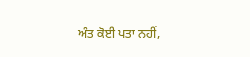ਅੰਤ ਕੋਈ ਪਤਾ ਨਹੀਂ,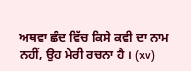ਅਥਵਾ ਛੰਦ ਵਿੱਚ ਕਿਸੇ ਕਵੀ ਦਾ ਨਾਮ ਨਹੀਂ, ਉਹ ਮੇਰੀ ਰਚਨਾ ਹੈ । (xv)